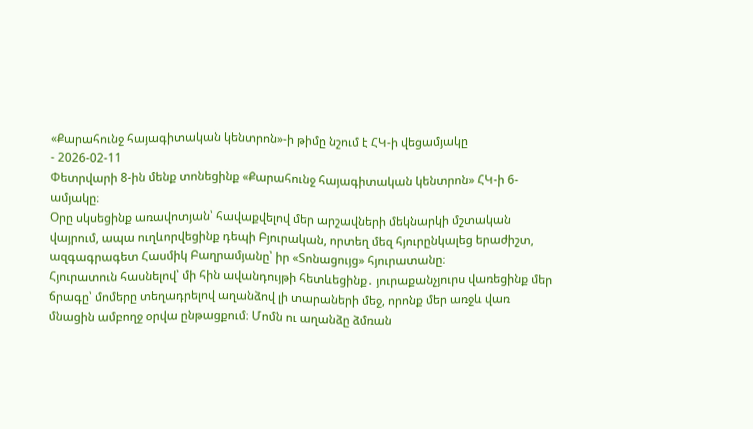«Քարահունջ հայագիտական կենտրոն»-ի թիմը նշում է ՀԿ-ի վեցամյակը
- 2026-02-11
Փետրվարի 8-ին մենք տոնեցինք «Քարահունջ հայագիտական կենտրոն» ՀԿ-ի 6-ամյակը։
Օրը սկսեցինք առավոտյան՝ հավաքվելով մեր արշավների մեկնարկի մշտական վայրում, ապա ուղևորվեցինք դեպի Բյուրական, որտեղ մեզ հյուրընկալեց երաժիշտ, ազգագրագետ Հասմիկ Բաղրամյանը՝ իր «Տոնացույց» հյուրատանը։
Հյուրատուն հասնելով՝ մի հին ավանդույթի հետևեցինք․ յուրաքանչյուրս վառեցինք մեր ճրագը՝ մոմերը տեղադրելով աղանձով լի տարաների մեջ, որոնք մեր առջև վառ մնացին ամբողջ օրվա ընթացքում։ Մոմն ու աղանձը ձմռան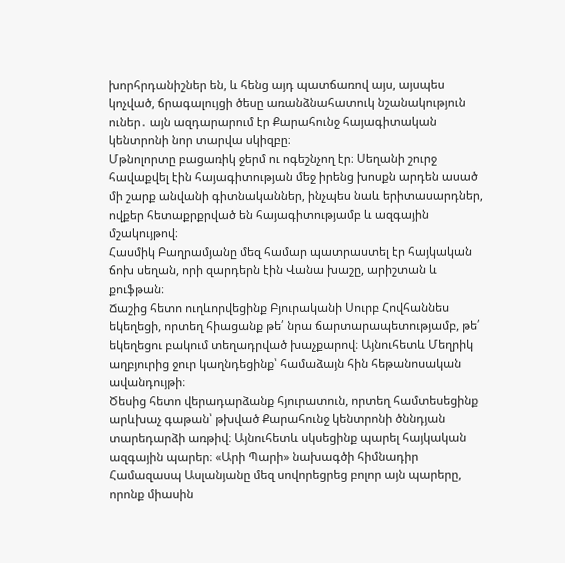խորհրդանիշներ են, և հենց այդ պատճառով այս, այսպես կոչված, ճրագալույցի ծեսը առանձնահատուկ նշանակություն ուներ․ այն ազդարարում էր Քարահունջ հայագիտական կենտրոնի նոր տարվա սկիզբը։
Մթնոլորտը բացառիկ ջերմ ու ոգեշնչող էր։ Սեղանի շուրջ հավաքվել էին հայագիտության մեջ իրենց խոսքն արդեն ասած մի շարք անվանի գիտնականներ, ինչպես նաև երիտասարդներ, ովքեր հետաքրքրված են հայագիտությամբ և ազգային մշակույթով։
Հասմիկ Բաղրամյանը մեզ համար պատրաստել էր հայկական ճոխ սեղան, որի զարդերն էին Վանա խաշը, արիշտան և քուֆթան։
Ճաշից հետո ուղևորվեցինք Բյուրականի Սուրբ Հովհաննես եկեղեցի, որտեղ հիացանք թե՛ նրա ճարտարապետությամբ, թե՛ եկեղեցու բակում տեղադրված խաչքարով։ Այնուհետև Մեղրիկ աղբյուրից ջուր կաղնդեցինք՝ համաձայն հին հեթանոսական ավանդույթի։
Ծեսից հետո վերադարձանք հյուրատուն, որտեղ համտեսեցինք արևխաչ գաթան՝ թխված Քարահունջ կենտրոնի ծննդյան տարեդարձի առթիվ։ Այնուհետև սկսեցինք պարել հայկական ազգային պարեր։ «Արի Պարի» նախագծի հիմնադիր Համազասպ Ասլանյանը մեզ սովորեցրեց բոլոր այն պարերը, որոնք միասին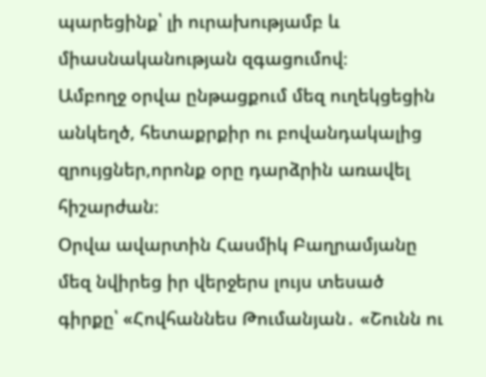պարեցինք՝ լի ուրախությամբ և միասնականության զգացումով։
Ամբողջ օրվա ընթացքում մեզ ուղեկցեցին անկեղծ, հետաքրքիր ու բովանդակալից զրույցներ,որոնք օրը դարձրին առավել հիշարժան։
Օրվա ավարտին Հասմիկ Բաղրամյանը մեզ նվիրեց իր վերջերս լույս տեսած գիրքը՝ «Հովհաննես Թումանյան․ «Շունն ու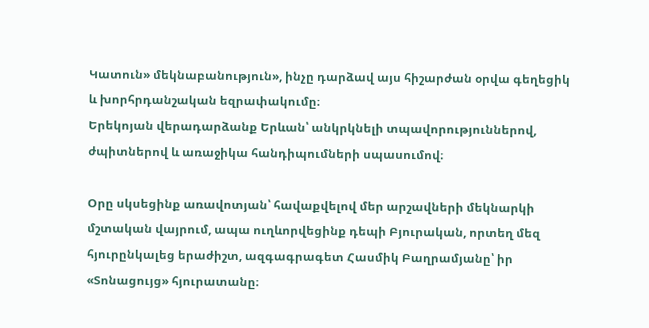Կատուն» մեկնաբանություն», ինչը դարձավ այս հիշարժան օրվա գեղեցիկ և խորհրդանշական եզրափակումը։
Երեկոյան վերադարձանք Երևան՝ անկրկնելի տպավորություններով, ժպիտներով և առաջիկա հանդիպումների սպասումով։

Օրը սկսեցինք առավոտյան՝ հավաքվելով մեր արշավների մեկնարկի մշտական վայրում, ապա ուղևորվեցինք դեպի Բյուրական, որտեղ մեզ հյուրընկալեց երաժիշտ, ազգագրագետ Հասմիկ Բաղրամյանը՝ իր «Տոնացույց» հյուրատանը։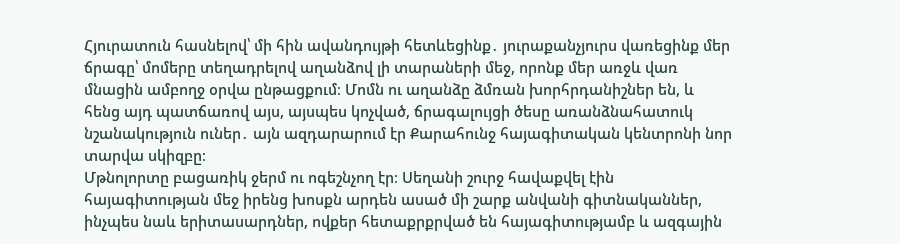Հյուրատուն հասնելով՝ մի հին ավանդույթի հետևեցինք․ յուրաքանչյուրս վառեցինք մեր ճրագը՝ մոմերը տեղադրելով աղանձով լի տարաների մեջ, որոնք մեր առջև վառ մնացին ամբողջ օրվա ընթացքում։ Մոմն ու աղանձը ձմռան խորհրդանիշներ են, և հենց այդ պատճառով այս, այսպես կոչված, ճրագալույցի ծեսը առանձնահատուկ նշանակություն ուներ․ այն ազդարարում էր Քարահունջ հայագիտական կենտրոնի նոր տարվա սկիզբը։
Մթնոլորտը բացառիկ ջերմ ու ոգեշնչող էր։ Սեղանի շուրջ հավաքվել էին հայագիտության մեջ իրենց խոսքն արդեն ասած մի շարք անվանի գիտնականներ, ինչպես նաև երիտասարդներ, ովքեր հետաքրքրված են հայագիտությամբ և ազգային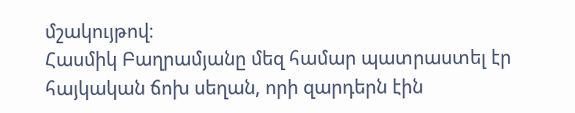մշակույթով։
Հասմիկ Բաղրամյանը մեզ համար պատրաստել էր հայկական ճոխ սեղան, որի զարդերն էին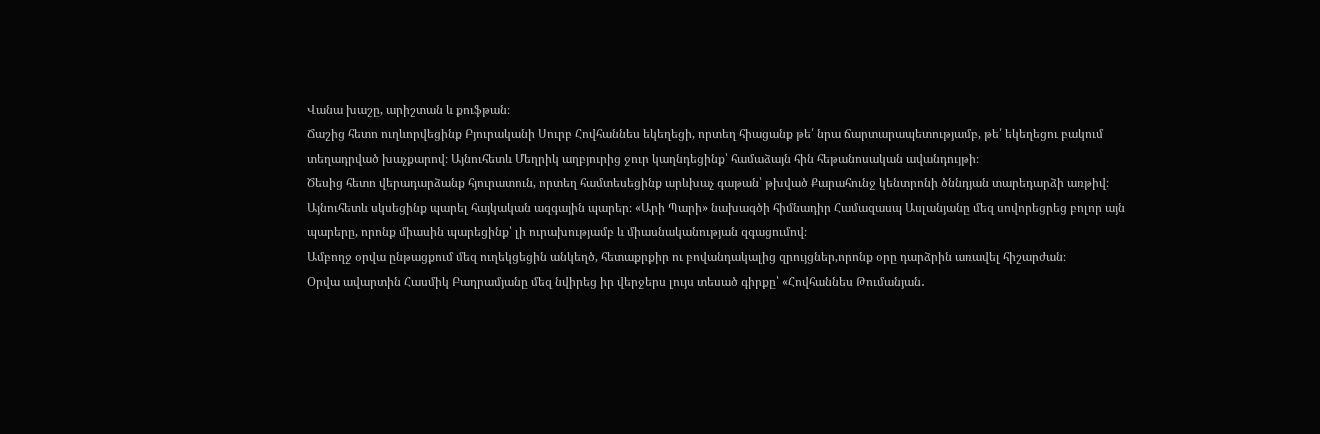Վանա խաշը, արիշտան և քուֆթան։
Ճաշից հետո ուղևորվեցինք Բյուրականի Սուրբ Հովհաննես եկեղեցի, որտեղ հիացանք թե՛ նրա ճարտարապետությամբ, թե՛ եկեղեցու բակում տեղադրված խաչքարով։ Այնուհետև Մեղրիկ աղբյուրից ջուր կաղնդեցինք՝ համաձայն հին հեթանոսական ավանդույթի։
Ծեսից հետո վերադարձանք հյուրատուն, որտեղ համտեսեցինք արևխաչ գաթան՝ թխված Քարահունջ կենտրոնի ծննդյան տարեդարձի առթիվ։ Այնուհետև սկսեցինք պարել հայկական ազգային պարեր։ «Արի Պարի» նախագծի հիմնադիր Համազասպ Ասլանյանը մեզ սովորեցրեց բոլոր այն պարերը, որոնք միասին պարեցինք՝ լի ուրախությամբ և միասնականության զգացումով։
Ամբողջ օրվա ընթացքում մեզ ուղեկցեցին անկեղծ, հետաքրքիր ու բովանդակալից զրույցներ,որոնք օրը դարձրին առավել հիշարժան։
Օրվա ավարտին Հասմիկ Բաղրամյանը մեզ նվիրեց իր վերջերս լույս տեսած գիրքը՝ «Հովհաննես Թումանյան․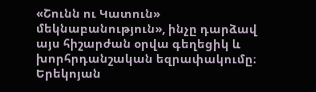«Շունն ու Կատուն» մեկնաբանություն», ինչը դարձավ այս հիշարժան օրվա գեղեցիկ և խորհրդանշական եզրափակումը։
Երեկոյան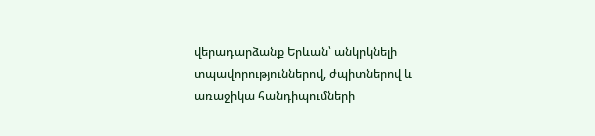վերադարձանք Երևան՝ անկրկնելի տպավորություններով, ժպիտներով և առաջիկա հանդիպումների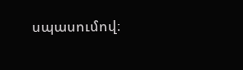սպասումով։